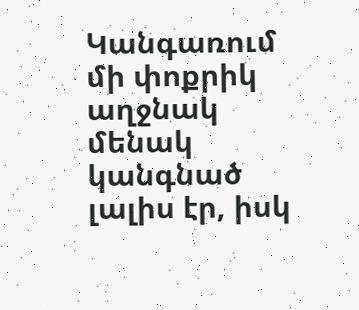Կանգառում մի փոքրիկ աղջնակ մենակ կանգնած լալիս էր, իսկ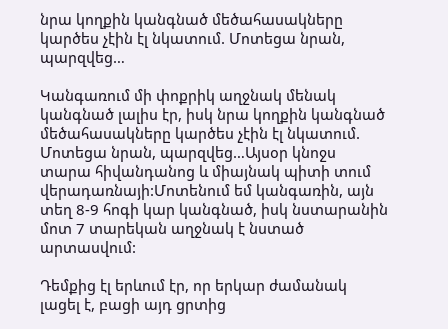նրա կողքին կանգնած մեծահասակները կարծես չէին էլ նկատում. Մոտեցա նրան, պարզվեց…

Կանգառում մի փոքրիկ աղջնակ մենակ կանգնած լալիս էր, իսկ նրա կողքին կանգնած մեծահասակները կարծես չէին էլ նկատում. Մոտեցա նրան, պարզվեց…Այսօր կնոջս տարա հիվանդանոց և միայնակ պիտի տում վերադառնայի:Մոտենում եմ կանգառին, այն տեղ 8-9 հոգի կար կանգնած, իսկ նստարանին մոտ 7 տարեկան աղջնակ է նստած արտասվում:

Դեմքից էլ երևում էր, որ երկար ժամանակ լացել է, բացի այդ ցրտից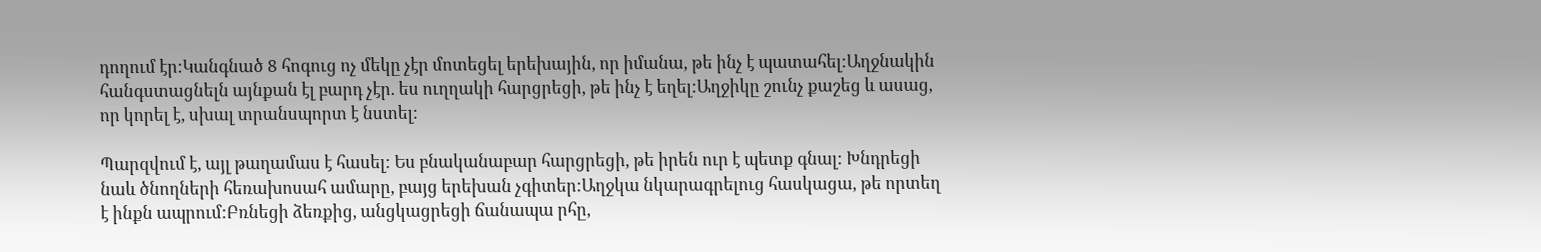դողում էր:Կանգնած 8 հոգուց ոչ մեկը չէր մոտեցել երեխային, որ իմանա, թե ինչ է պատահել:Աղջնակին հանգստացնելն այնքան էլ բարդ չէր. ես ուղղակի հարցրեցի, թե ինչ է եղել:Աղջիկը շունչ քաշեց և ասաց, որ կորել է, սխալ տրանսպորտ է նստել:

Պարզվում է, այլ թաղամաս է հասել: Ես բնականաբար հարցրեցի, թե իրեն ուր է պետք գնալ: Խնդրեցի նաև ծնողների հեռախոսահ ամարը, բայց երեխան չգիտեր:Աղջկա նկարագրելուց հասկացա, թե որտեղ է ինքն ապրում:Բռնեցի ձեռքից, անցկացրեցի ճանապա րհը,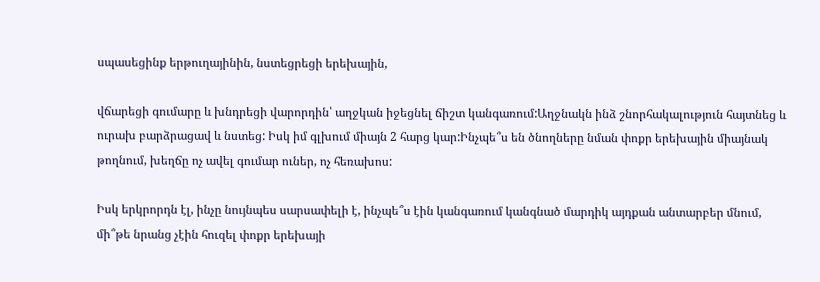սպասեցինք երթուղայինին, նստեցրեցի երեխային,

վճարեցի գումարը և խնդրեցի վարորդին՝ աղջկան իջեցնել ճիշտ կանգառում:Աղջնակն ինձ շնորհակալություն հայտնեց և ուրախ բարձրացավ և նստեց: Իսկ իմ գլխում միայն 2 հարց կար:Ինչպե՞ս են ծնողները նման փոքր երեխային միայնակ թողնում, խեղճը ոչ ավել գումար ուներ, ոչ հեռախոս:

Իսկ երկրորդն էլ, ինչը նույնպես սարսափելի է, ինչպե՞ս էին կանգառում կանգնած մարդիկ այդքան անտարբեր մնում, մի՞թե նրանց չէին հուզել փոքր երեխայի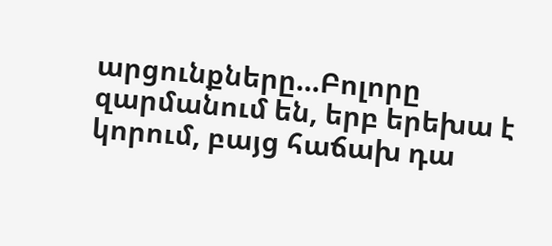արցունքները…Բոլորը զարմանում են, երբ երեխա է կորում, բայց հաճախ դա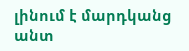լինում է մարդկանց անտ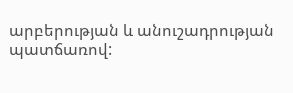արբերության և անուշադրության պատճառով: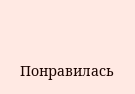Понравилась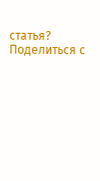статья? Поделиться с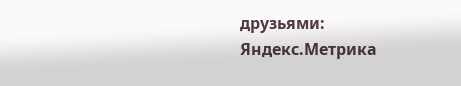друзьями:
Яндекс.Метрика